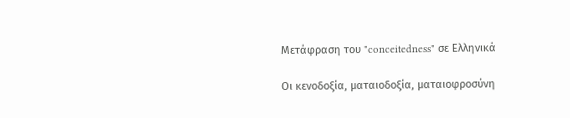Μετάφραση του "conceitedness" σε Ελληνικά

Οι κενοδοξία, ματαιοδοξία, ματαιοφροσύνη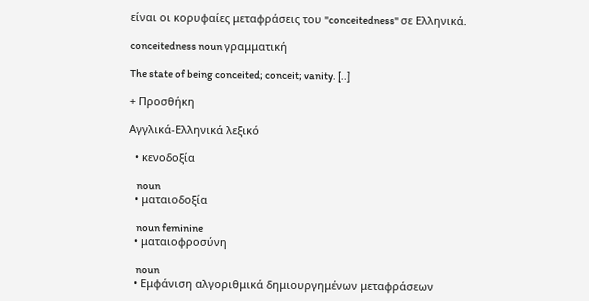είναι οι κορυφαίες μεταφράσεις του "conceitedness" σε Ελληνικά.

conceitedness noun γραμματική

The state of being conceited; conceit; vanity. [..]

+ Προσθήκη

Αγγλικά-Ελληνικά λεξικό

  • κενοδοξία

    noun
  • ματαιοδοξία

    noun feminine
  • ματαιοφροσύνη

    noun
  • Εμφάνιση αλγοριθμικά δημιουργημένων μεταφράσεων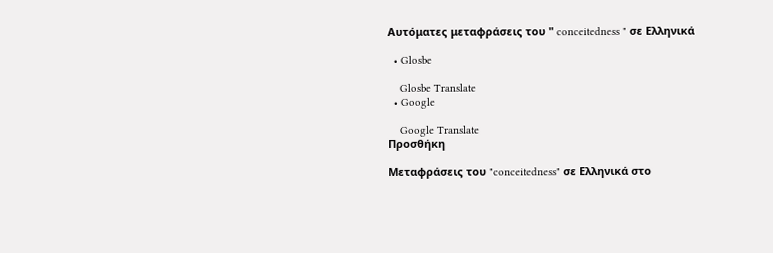Αυτόματες μεταφράσεις του " conceitedness " σε Ελληνικά

  • Glosbe

    Glosbe Translate
  • Google

    Google Translate
Προσθήκη

Μεταφράσεις του "conceitedness" σε Ελληνικά στο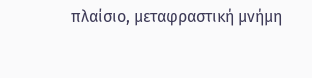πλαίσιο, μεταφραστική μνήμη